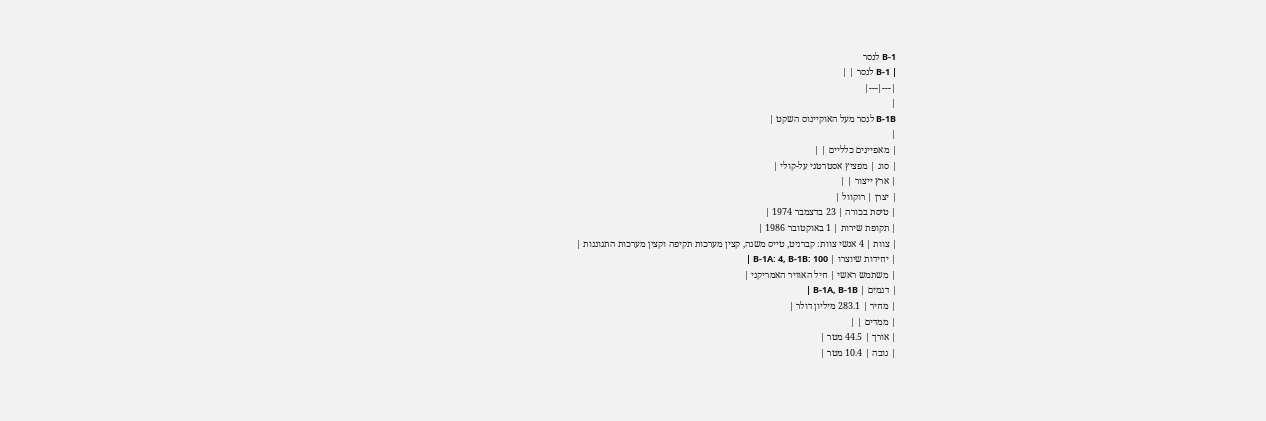B-1 לנסר
| B-1 לנסר | |
|---|---|
|
B-1B לנסר מעל האוקיינוס השקט |
|
| מאפיינים כלליים | |
| סוג | מפציץ אסטרטגי על-קולי |
| ארץ ייצור | |
| יצרן | רוקוול |
| טיסת בכורה | 23 בדצמבר 1974 |
| תקופת שירות | 1 באוקטובר 1986 |
| צוות | 4 אנשי צוות: קברניט, טייס משנה, קצין מערכות תקיפה וקצין מערכות התגוננות |
| יחידות שיוצרו | B-1A: 4, B-1B: 100 |
| משתמש ראשי | חיל האוויר האמריקני |
| דגמים | B-1A, B-1B |
| מחיר | 283.1 מיליון דולר |
| ממדים | |
| אורך | 44.5 מטר |
| גובה | 10.4 מטר |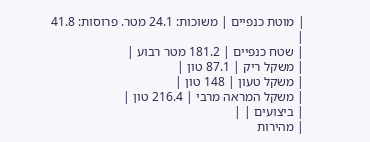| מוטת כנפיים | משוכות: 24.1 מטר. פרוסות: 41.8 |
| שטח כנפיים | 181.2 מטר רבוע |
| משקל ריק | 87.1 טון |
| משקל טעון | 148 טון |
| משקל המראה מרבי | 216.4 טון |
| ביצועים | |
| מהירות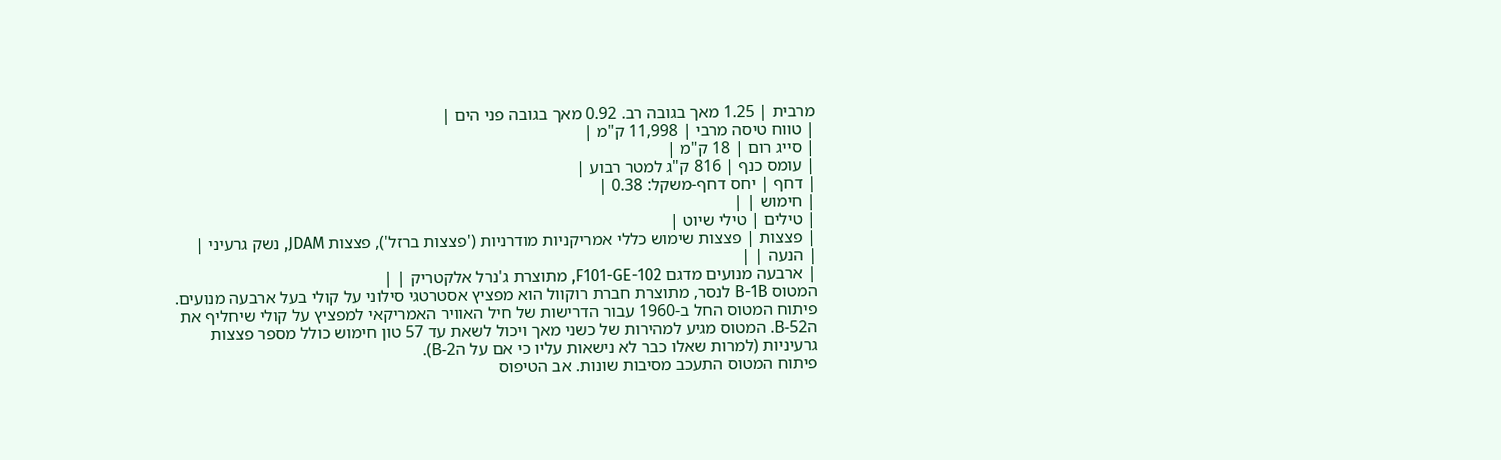מרבית | 1.25 מאך בגובה רב. 0.92 מאך בגובה פני הים |
| טווח טיסה מרבי | 11,998 ק"מ |
| סייג רום | 18 ק"מ |
| עומס כנף | 816 ק"ג למטר רבוע |
| דחף | יחס דחף-משקל: 0.38 |
| חימוש | |
| טילים | טילי שיוט |
| פצצות | פצצות שימוש כללי אמריקניות מודרניות ('פצצות ברזל'), פצצות JDAM, נשק גרעיני |
| הנעה | |
| ארבעה מנועים מדגם F101-GE-102, מתוצרת ג'נרל אלקטריק | |
המטוס B-1B לנסר, מתוצרת חברת רוקוול הוא מפציץ אסטרטגי סילוני על קולי בעל ארבעה מנועים. פיתוח המטוס החל ב-1960 עבור הדרישות של חיל האוויר האמריקאי למפציץ על קולי שיחליף את הB-52. המטוס מגיע למהירות של כשני מאך ויכול לשאת עד 57 טון חימוש כולל מספר פצצות גרעיניות (למרות שאלו כבר לא נישאות עליו כי אם על הB-2).
פיתוח המטוס התעכב מסיבות שונות. אב הטיפוס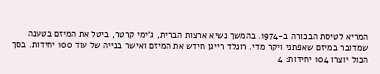המריא לטיסת הבכורה ב-1974. בהמשך נשיא ארצות הברית, ג'ימי קרטר, ביטל את המיזם בטענה שמדובר במיזם שאפתני ויקר מדי. רונלד רייגן חידש את המיזם ואישר בנייה של עוד 100 יחידות. בסך הכול יוצרו 104 יחידות: 4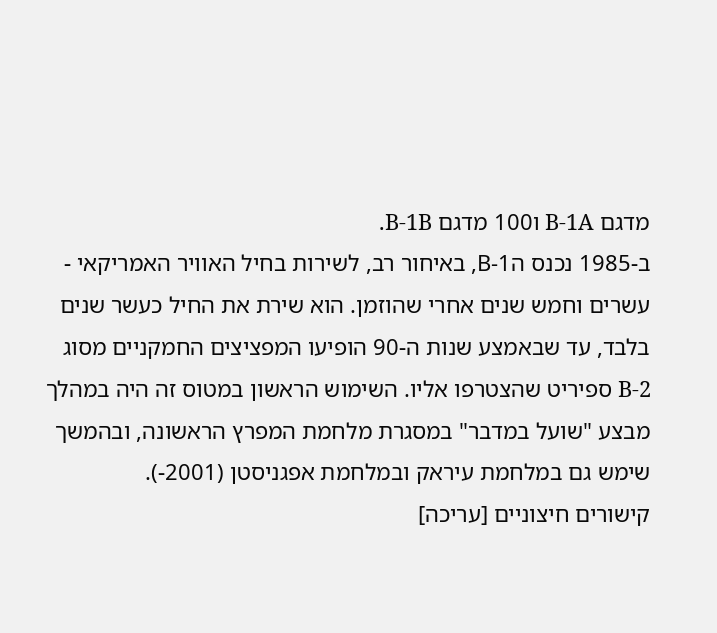מדגם B-1A ו100 מדגם B-1B.
ב-1985 נכנס הB-1, באיחור רב, לשירות בחיל האוויר האמריקאי - עשרים וחמש שנים אחרי שהוזמן. הוא שירת את החיל כעשר שנים בלבד, עד שבאמצע שנות ה-90 הופיעו המפציצים החמקניים מסוג B-2 ספיריט שהצטרפו אליו. השימוש הראשון במטוס זה היה במהלך מבצע "שועל במדבר" במסגרת מלחמת המפרץ הראשונה, ובהמשך שימש גם במלחמת עיראק ובמלחמת אפגניסטן (2001-).
קישורים חיצוניים [עריכה]